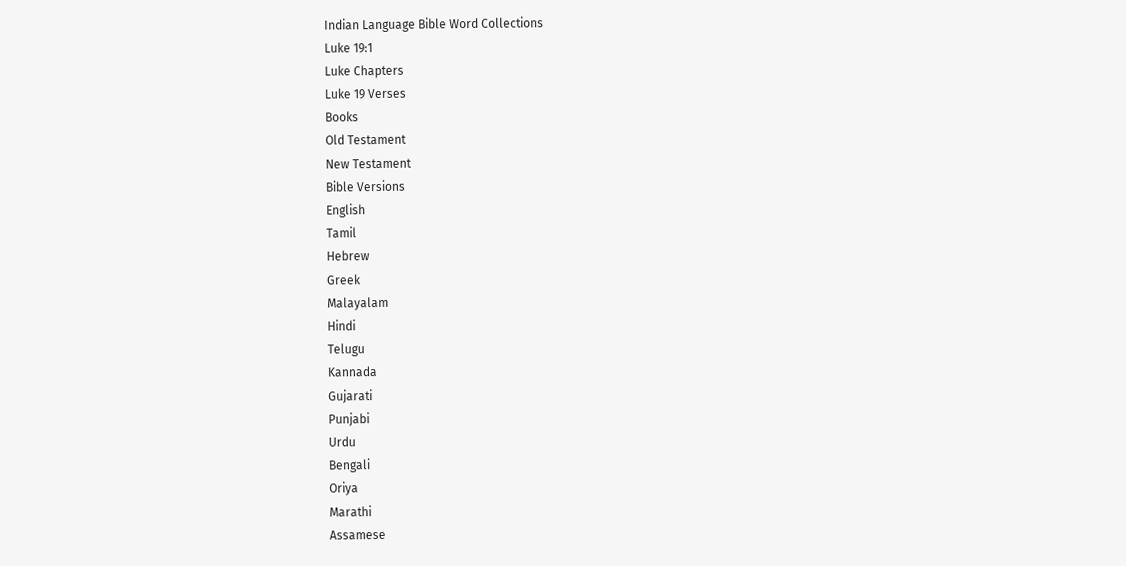Indian Language Bible Word Collections
Luke 19:1
Luke Chapters
Luke 19 Verses
Books
Old Testament
New Testament
Bible Versions
English
Tamil
Hebrew
Greek
Malayalam
Hindi
Telugu
Kannada
Gujarati
Punjabi
Urdu
Bengali
Oriya
Marathi
Assamese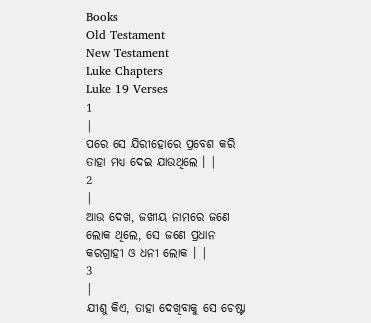Books
Old Testament
New Testament
Luke Chapters
Luke 19 Verses
1
|
ପରେ ସେ ଯିରୀହୋରେ ପ୍ରବେଶ କରି ତାହା ମଧ୍ୟ ଦେଇ ଯାଉଥିଲେ । |
2
|
ଆଉ ଦେଖ, ଜଖୀୟ ନାମରେ ଜଣେ ଲୋକ ଥିଲେ, ସେ ଜଣେ ପ୍ରଧାନ କରଗ୍ରାହୀ ଓ ଧନୀ ଲୋକ । |
3
|
ଯୀଶୁ କିଏ, ତାହା ଦେଖିବାକୁ ସେ ଚେଷ୍ଟା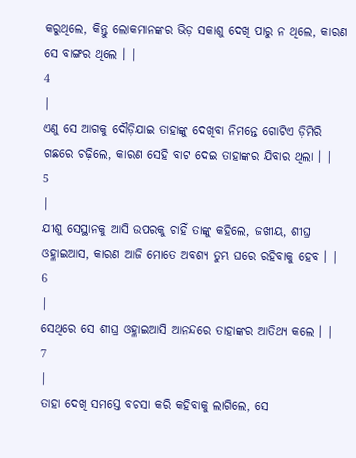କରୁଥିଲେ, କିନ୍ତୁ ଲୋକମାନଙ୍କର ଭିଡ଼ ସକାଶୁ ଦେଖି ପାରୁ ନ ଥିଲେ, କାରଣ ସେ ବାଙ୍ଗର ଥିଲେ । |
4
|
ଏଣୁ ସେ ଆଗକୁ ଦୌଡ଼ିଯାଇ ତାହାଙ୍କୁ ଦେଖିବା ନିମନ୍ତେ ଗୋଟିଏ ଡ଼ିମିରି ଗଛରେ ଚଢ଼ିଲେ, କାରଣ ସେହି ବାଟ ଦେଇ ତାହାଙ୍କର ଯିବାର ଥିଲା । |
5
|
ଯୀଶୁ ସେସ୍ଥାନକୁ ଆସି ଉପରକୁ ଚାହିଁ ତାଙ୍କୁ କହିଲେ, ଜଖୀୟ, ଶୀଘ୍ର ଓହ୍ଳାଇଆସ, କାରଣ ଆଜି ମୋତେ ଅବଶ୍ୟ ତୁମ୍ଭ ଘରେ ରହିବାକୁ ହେବ । |
6
|
ସେଥିରେ ସେ ଶୀଘ୍ର ଓହ୍ଳାଇଆସି ଆନନ୍ଦରେ ତାହାଙ୍କର ଆତିଥ୍ୟ କଲେ । |
7
|
ତାହା ଦେଖି ସମସ୍ତେ ବଚସା କରି କହିବାକୁ ଲାଗିଲେ, ସେ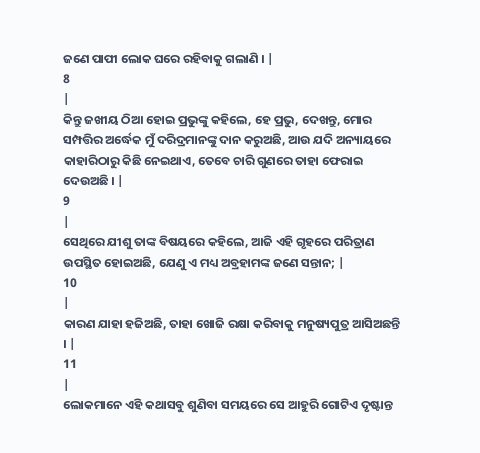ଜଣେ ପାପୀ ଲୋକ ଘରେ ରହିବାକୁ ଗଲାଣି । |
8
|
କିନ୍ତୁ ଜଖୀୟ ଠିଆ ହୋଇ ପ୍ରଭୁଙ୍କୁ କହିଲେ, ହେ ପ୍ରଭୁ, ଦେଖନ୍ତୁ, ମୋର ସମ୍ପତ୍ତିର ଅର୍ଦ୍ଧେକ ମୁଁ ଦରିଦ୍ରମାନଙ୍କୁ ଦାନ କରୁଅଛି, ଆଉ ଯଦି ଅନ୍ୟାୟରେ କାହାରିଠାରୁ କିଛି ନେଇଥାଏ, ତେବେ ଚାରି ଗୁଣରେ ତାହା ଫେରାଇ ଦେଉଅଛି । |
9
|
ସେଥିରେ ଯୀଶୁ ତାଙ୍କ ବିଷୟରେ କହିଲେ, ଆଜି ଏହି ଗୃହରେ ପରିତ୍ରାଣ ଉପସ୍ଥିତ ହୋଇଅଛି, ଯେଣୁ ଏ ମଧ୍ୟ ଅବ୍ରହାମଙ୍କ ଜଣେ ସନ୍ତାନ; |
10
|
କାରଣ ଯାହା ହଜିଅଛି, ତାହା ଖୋଜି ରକ୍ଷା କରିବାକୁ ମନୁଷ୍ୟପୁତ୍ର ଆସିଅଛନ୍ତି । |
11
|
ଲୋକମାନେ ଏହି କଥାସବୁ ଶୁଣିବା ସମୟରେ ସେ ଆହୁରି ଗୋଟିଏ ଦୃଷ୍ଟାନ୍ତ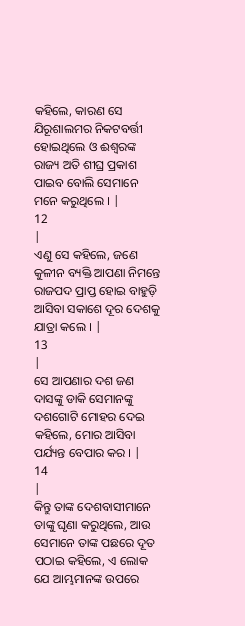କହିଲେ, କାରଣ ସେ ଯିରୂଶାଲମର ନିକଟବର୍ତ୍ତୀ ହୋଇଥିଲେ ଓ ଈଶ୍ଵରଙ୍କ ରାଜ୍ୟ ଅତି ଶୀଘ୍ର ପ୍ରକାଶ ପାଇବ ବୋଲି ସେମାନେ ମନେ କରୁଥିଲେ । |
12
|
ଏଣୁ ସେ କହିଲେ, ଜଣେ କୁଳୀନ ବ୍ୟକ୍ତି ଆପଣା ନିମନ୍ତେ ରାଜପଦ ପ୍ରାପ୍ତ ହୋଇ ବାହୁଡ଼ି ଆସିବା ସକାଶେ ଦୂର ଦେଶକୁ ଯାତ୍ରା କଲେ । |
13
|
ସେ ଆପଣାର ଦଶ ଜଣ ଦାସଙ୍କୁ ଡାକି ସେମାନଙ୍କୁ ଦଶଗୋଟି ମୋହର ଦେଇ କହିଲେ, ମୋର ଆସିବା ପର୍ଯ୍ୟନ୍ତ ବେପାର କର । |
14
|
କିନ୍ତୁ ତାଙ୍କ ଦେଶବାସୀମାନେ ତାଙ୍କୁ ଘୃଣା କରୁଥିଲେ, ଆଉ ସେମାନେ ତାଙ୍କ ପଛରେ ଦୂତ ପଠାଇ କହିଲେ, ଏ ଲୋକ ଯେ ଆମ୍ଭମାନଙ୍କ ଉପରେ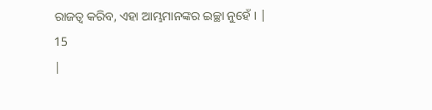ରାଜତ୍ଵ କରିବ, ଏହା ଆମ୍ଭମାନଙ୍କର ଇଚ୍ଛା ନୁହେଁ । |
15
|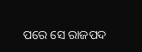ପରେ ସେ ରାଜପଦ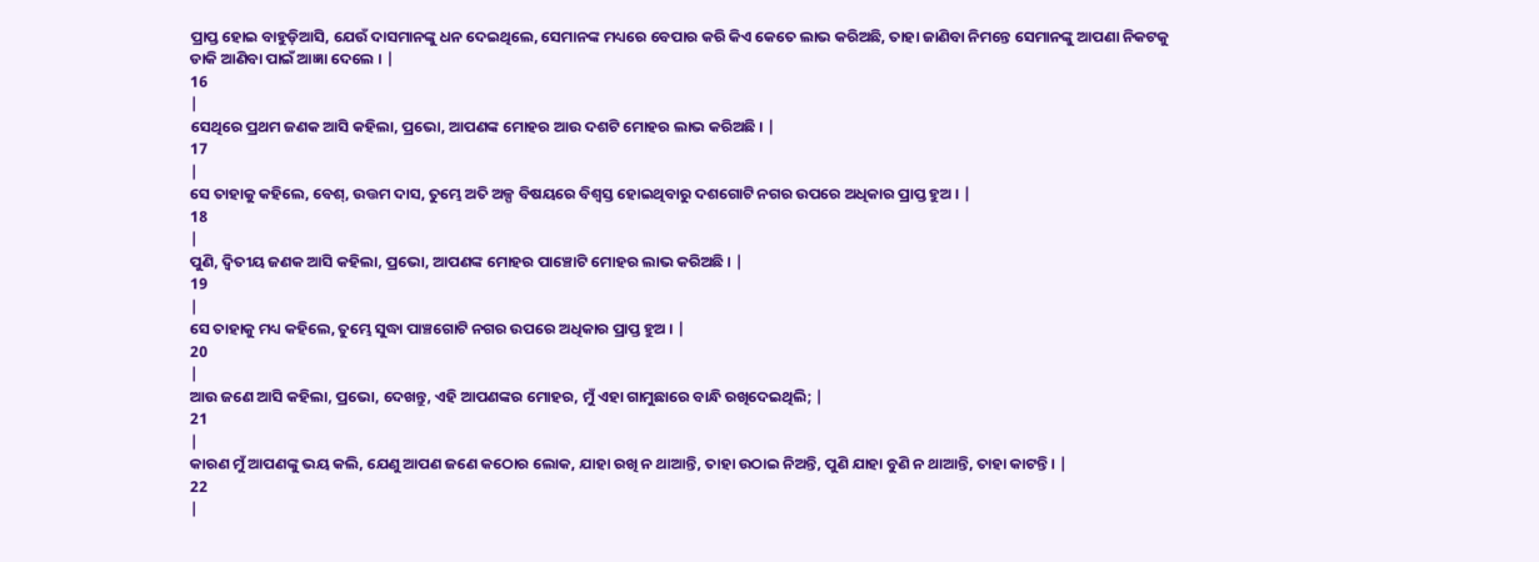ପ୍ରାପ୍ତ ହୋଇ ବାହୁଡ଼ିଆସି, ଯେଉଁ ଦାସମାନଙ୍କୁ ଧନ ଦେଇଥିଲେ, ସେମାନଙ୍କ ମଧ୍ୟରେ ବେପାର କରି କିଏ କେତେ ଲାଭ କରିଅଛି, ତାହା ଜାଣିବା ନିମନ୍ତେ ସେମାନଙ୍କୁ ଆପଣା ନିକଟକୁ ଡାକି ଆଣିବା ପାଇଁ ଆଜ୍ଞା ଦେଲେ । |
16
|
ସେଥିରେ ପ୍ରଥମ ଜଣକ ଆସି କହିଲା, ପ୍ରଭୋ, ଆପଣଙ୍କ ମୋହର ଆଉ ଦଶଟି ମୋହର ଲାଭ କରିଅଛି । |
17
|
ସେ ତାହାକୁ କହିଲେ, ବେଶ୍, ଉତ୍ତମ ଦାସ, ତୁମ୍ଭେ ଅତି ଅଳ୍ପ ବିଷୟରେ ବିଶ୍ଵସ୍ତ ହୋଇଥିବାରୁ ଦଶଗୋଟି ନଗର ଉପରେ ଅଧିକାର ପ୍ରାପ୍ତ ହୁଅ । |
18
|
ପୁଣି, ଦ୍ଵିତୀୟ ଜଣକ ଆସି କହିଲା, ପ୍ରଭୋ, ଆପଣଙ୍କ ମୋହର ପାଞ୍ଚୋଟି ମୋହର ଲାଭ କରିଅଛି । |
19
|
ସେ ତାହାକୁ ମଧ୍ୟ କହିଲେ, ତୁମ୍ଭେ ସୁଦ୍ଧା ପାଞ୍ଚଗୋଟି ନଗର ଉପରେ ଅଧିକାର ପ୍ରାପ୍ତ ହୁଅ । |
20
|
ଆଉ ଜଣେ ଆସି କହିଲା, ପ୍ରଭୋ, ଦେଖନ୍ତୁ, ଏହି ଆପଣଙ୍କର ମୋହର, ମୁଁ ଏହା ଗାମୁଛାରେ ବାନ୍ଧି ରଖିଦେଇଥିଲି; |
21
|
କାରଣ ମୁଁ ଆପଣଙ୍କୁ ଭୟ କଲି, ଯେଣୁ ଆପଣ ଜଣେ କଠୋର ଲୋକ, ଯାହା ରଖି ନ ଥାଆନ୍ତି, ତାହା ଉଠାଇ ନିଅନ୍ତି, ପୁଣି ଯାହା ବୁଣି ନ ଥାଆନ୍ତି, ତାହା କାଟନ୍ତି । |
22
|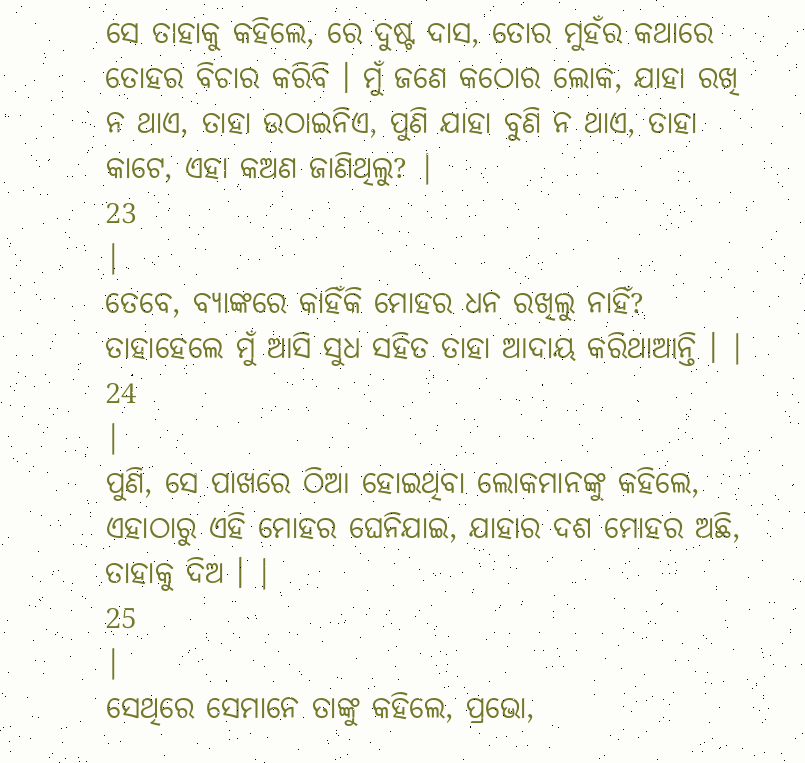ସେ ତାହାକୁ କହିଲେ, ରେ ଦୁଷ୍ଟ ଦାସ, ତୋର ମୁହଁର କଥାରେ ତୋହର ବିଚାର କରିବି । ମୁଁ ଜଣେ କଠୋର ଲୋକ, ଯାହା ରଖି ନ ଥାଏ, ତାହା ଉଠାଇନିଏ, ପୁଣି ଯାହା ବୁଣି ନ ଥାଏ, ତାହା କାଟେ, ଏହା କଅଣ ଜାଣିଥିଲୁ? |
23
|
ତେବେ, ବ୍ୟାଙ୍କରେ କାହିଁକି ମୋହର ଧନ ରଖିଲୁ ନାହିଁ? ତାହାହେଲେ ମୁଁ ଆସି ସୁଧ ସହିତ ତାହା ଆଦାୟ କରିଥାଆନ୍ତି । |
24
|
ପୁଣି, ସେ ପାଖରେ ଠିଆ ହୋଇଥିବା ଲୋକମାନଙ୍କୁ କହିଲେ, ଏହାଠାରୁ ଏହି ମୋହର ଘେନିଯାଇ, ଯାହାର ଦଶ ମୋହର ଅଛି, ତାହାକୁ ଦିଅ । |
25
|
ସେଥିରେ ସେମାନେ ତାଙ୍କୁ କହିଲେ, ପ୍ରଭୋ,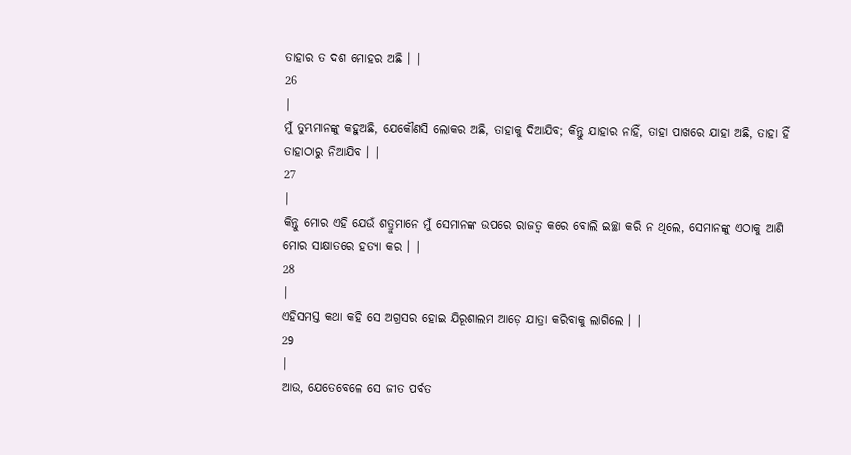ତାହାର ତ ଦଶ ମୋହର ଅଛି । |
26
|
ମୁଁ ତୁମ୍ଭମାନଙ୍କୁ କହୁଅଛି, ଯେକୌଣସି ଲୋକର ଅଛି, ତାହାକୁ ଦିଆଯିବ; କିନ୍ତୁ ଯାହାର ନାହିଁ, ତାହା ପାଖରେ ଯାହା ଅଛି, ତାହା ହିଁ ତାହାଠାରୁ ନିଆଯିବ । |
27
|
କିନ୍ତୁ ମୋର ଏହି ଯେଉଁ ଶତ୍ରୁମାନେ ମୁଁ ସେମାନଙ୍କ ଉପରେ ରାଜତ୍ଵ କରେ ବୋଲି ଇଚ୍ଛା କରି ନ ଥିଲେ, ସେମାନଙ୍କୁ ଏଠାକୁ ଆଣି ମୋର ସାକ୍ଷାତରେ ହତ୍ୟା କର । |
28
|
ଏହିସମସ୍ତ କଥା କହି ସେ ଅଗ୍ରସର ହୋଇ ଯିରୂଶାଲମ ଆଡ଼େ ଯାତ୍ରା କରିବାକୁ ଲାଗିଲେ । |
29
|
ଆଉ, ଯେତେବେଳେ ସେ ଜୀତ ପର୍ବତ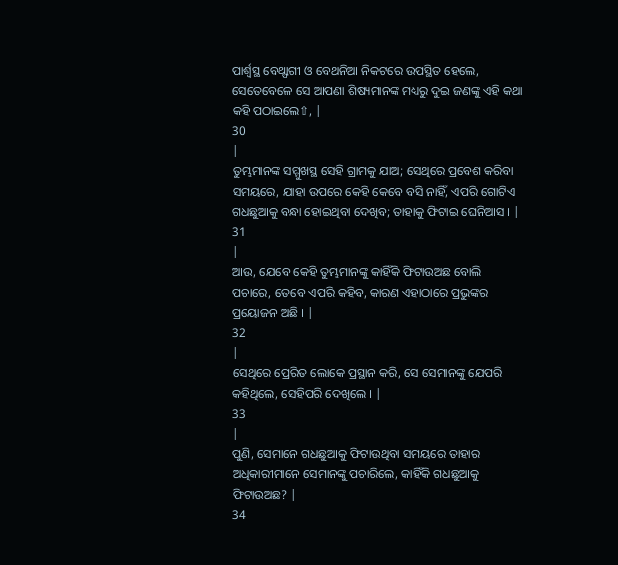ପାର୍ଶ୍ଵସ୍ଥ ବେଥ୍ଫାଗୀ ଓ ବେଥନିଆ ନିକଟରେ ଉପସ୍ଥିତ ହେଲେ, ସେତେବେଳେ ସେ ଆପଣା ଶିଷ୍ୟମାନଙ୍କ ମଧ୍ୟରୁ ଦୁଇ ଜଣଙ୍କୁ ଏହି କଥା କହି ପଠାଇଲେ⇧, |
30
|
ତୁମ୍ଭମାନଙ୍କ ସମ୍ମୁଖସ୍ଥ ସେହି ଗ୍ରାମକୁ ଯାଅ; ସେଥିରେ ପ୍ରବେଶ କରିବା ସମୟରେ, ଯାହା ଉପରେ କେହି କେବେ ବସି ନାହିଁ, ଏପରି ଗୋଟିଏ ଗଧଛୁଆକୁ ବନ୍ଧା ହୋଇଥିବା ଦେଖିବ; ତାହାକୁ ଫିଟାଇ ଘେନିଆସ । |
31
|
ଆଉ, ଯେବେ କେହି ତୁମ୍ଭମାନଙ୍କୁ କାହିଁକି ଫିଟାଉଅଛ ବୋଲି ପଚାରେ, ତେବେ ଏପରି କହିବ, କାରଣ ଏହାଠାରେ ପ୍ରଭୁଙ୍କର ପ୍ରୟୋଜନ ଅଛି । |
32
|
ସେଥିରେ ପ୍ରେରିତ ଲୋକେ ପ୍ରସ୍ଥାନ କରି, ସେ ସେମାନଙ୍କୁ ଯେପରି କହିଥିଲେ, ସେହିପରି ଦେଖିଲେ । |
33
|
ପୁଣି, ସେମାନେ ଗଧଛୁଆକୁ ଫିଟାଉଥିବା ସମୟରେ ତାହାର ଅଧିକାରୀମାନେ ସେମାନଙ୍କୁ ପଚାରିଲେ, କାହିଁକି ଗଧଛୁଆକୁ ଫିଟାଉଅଛ? |
34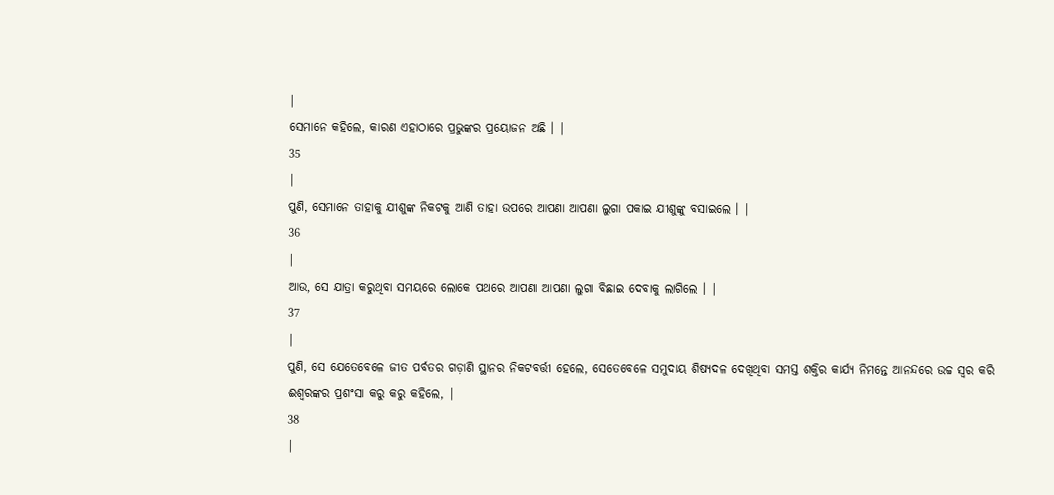|
ସେମାନେ କହିଲେ, କାରଣ ଏହାଠାରେ ପ୍ରଭୁଙ୍କର ପ୍ରୟୋଜନ ଅଛି । |
35
|
ପୁଣି, ସେମାନେ ତାହାକୁ ଯୀଶୁଙ୍କ ନିକଟକୁ ଆଣି ତାହା ଉପରେ ଆପଣା ଆପଣା ଲୁଗା ପକାଇ ଯୀଶୁଙ୍କୁ ବସାଇଲେ । |
36
|
ଆଉ, ସେ ଯାତ୍ରା କରୁଥିବା ସମୟରେ ଲୋକେ ପଥରେ ଆପଣା ଆପଣା ଲୁଗା ବିଛାଇ ଦେବାକୁ ଲାଗିଲେ । |
37
|
ପୁଣି, ସେ ଯେତେବେଳେ ଜୀତ ପର୍ବତର ଗଡ଼ାଣି ସ୍ଥାନର ନିକଟବର୍ତ୍ତୀ ହେଲେ, ସେତେବେଳେ ସମୁଦାୟ ଶିଷ୍ୟଦଳ ଦେଖିଥିବା ସମସ୍ତ ଶକ୍ତିର କାର୍ଯ୍ୟ ନିମନ୍ତେ ଆନନ୍ଦରେ ଉଚ୍ଚ ସ୍ଵର କରି ଈଶ୍ଵରଙ୍କର ପ୍ରଶଂସା କରୁ କରୁ କହିଲେ, |
38
|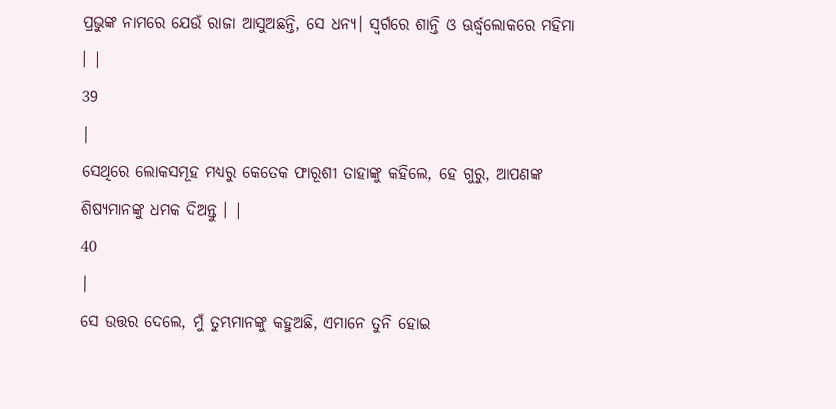ପ୍ରଭୁଙ୍କ ନାମରେ ଯେଉଁ ରାଜା ଆସୁଅଛନ୍ତି, ସେ ଧନ୍ୟ। ସ୍ଵର୍ଗରେ ଶାନ୍ତି ଓ ଊର୍ଦ୍ଧ୍ଵଲୋକରେ ମହିମା । |
39
|
ସେଥିରେ ଲୋକସମୂହ ମଧ୍ୟରୁ କେତେକ ଫାରୂଶୀ ତାହାଙ୍କୁ କହିଲେ, ହେ ଗୁରୁ, ଆପଣଙ୍କ ଶିଷ୍ୟମାନଙ୍କୁ ଧମକ ଦିଅନ୍ତୁ । |
40
|
ସେ ଉତ୍ତର ଦେଲେ, ମୁଁ ତୁମ୍ଭମାନଙ୍କୁ କହୁଅଛି, ଏମାନେ ତୁନି ହୋଇ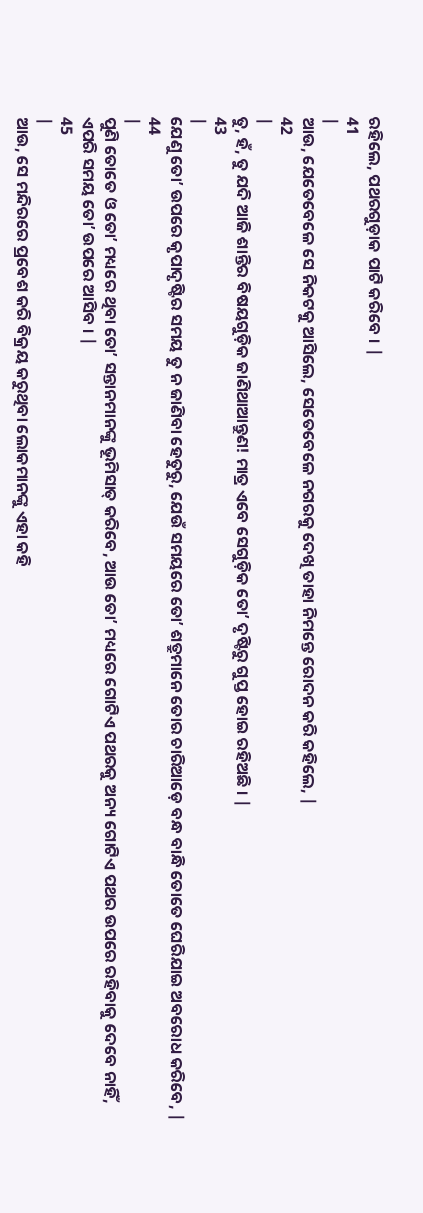ରହିଲେ, ପଥରଗୁଡ଼ାକ ପାଟି କରିବେ । |
41
|
ଆଉ, ଯେତେବେଳେ ସେ ନିକଟକୁ ଆସିଲେ, ସେତେବେଳେ ନଗରକୁ ଦେଖି ତାହା ନିମନ୍ତେ ରୋଦନ କରି କହିଲେ, |
42
|
ତୁ, ହଁ, ତୁ ଯଦି ଆଜି ଶାନ୍ତିର ବିଷୟଗୁଡ଼ିକ ଜାଣିଥାଆନ୍ତୁଣ! ମାତ୍ର ଏବେ ସେଗୁଡ଼ିକ ତୋʼ ଦୃଷ୍ଟିରୁ ଗୁପ୍ତ ହୋଇ ରହିଅଛି । |
43
|
ଯେଣୁ ତୋʼ ଉପରେ କୃପାଦୃଷ୍ଟିର ସମୟ ତୁ ନ ଜାଣିବା ହେତୁରୁ, ଯେଉଁ ସମୟରେ ତୋʼ ଶତ୍ରୁମାନେ ତୋର ଚାରିଆଡ଼େ ବନ୍ଧ ବାନ୍ଧି ତୋତେ ଘେରିଯାଇ ଅବରୋଧ କରିବେ, |
44
|
ପୁଣି ତୋତେ ଓ ତୋʼ ମଧ୍ୟରେ ଥିବା ତୋʼ ସନ୍ତାନମାନଙ୍କୁ ଭୂମିସାତ୍ କରିବେ, ଆଉ ତୋʼ ମଧ୍ୟରେ ଗୋଟିଏ ପଥରକୁ ଅନ୍ୟ ଗୋଟିଏ ପଥର ଉପରେ ରହିବାକୁ ଦେବେ ନାହିଁ, ଏପରି ସମୟ ତୋʼ ଉପରେ ଆସିବ । |
45
|
ଆଉ, ସେ ମନ୍ଦିରରେ ପ୍ରବେଶ କରି ବିକ୍ରୟ କରୁଥିବା ଲୋକମାନଙ୍କୁ ଏହା କହି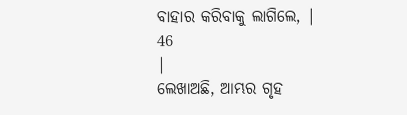ବାହାର କରିବାକୁ ଲାଗିଲେ, |
46
|
ଲେଖାଅଛି, ଆମ୍ଭର ଗୃହ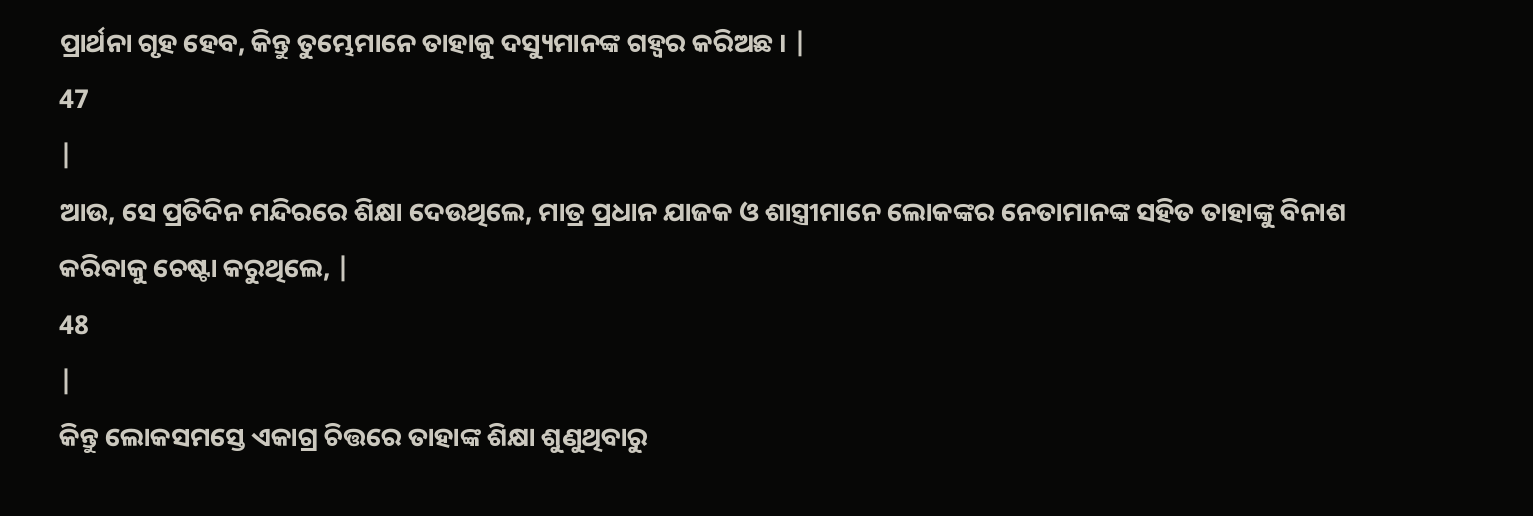ପ୍ରାର୍ଥନା ଗୃହ ହେବ, କିନ୍ତୁ ତୁମ୍ଭେମାନେ ତାହାକୁ ଦସ୍ୟୁମାନଙ୍କ ଗହ୍ଵର କରିଅଛ । |
47
|
ଆଉ, ସେ ପ୍ରତିଦିନ ମନ୍ଦିରରେ ଶିକ୍ଷା ଦେଉଥିଲେ, ମାତ୍ର ପ୍ରଧାନ ଯାଜକ ଓ ଶାସ୍ତ୍ରୀମାନେ ଲୋକଙ୍କର ନେତାମାନଙ୍କ ସହିତ ତାହାଙ୍କୁ ବିନାଶ କରିବାକୁ ଚେଷ୍ଟା କରୁଥିଲେ, |
48
|
କିନ୍ତୁ ଲୋକସମସ୍ତେ ଏକାଗ୍ର ଚିତ୍ତରେ ତାହାଙ୍କ ଶିକ୍ଷା ଶୁଣୁଥିବାରୁ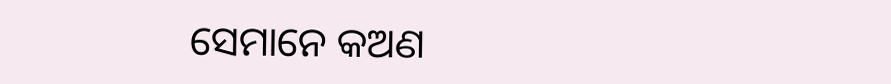ସେମାନେ କଅଣ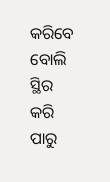କରିବେ ବୋଲି ସ୍ଥିର କରି ପାରୁ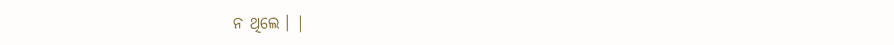ନ ଥିଲେ । |